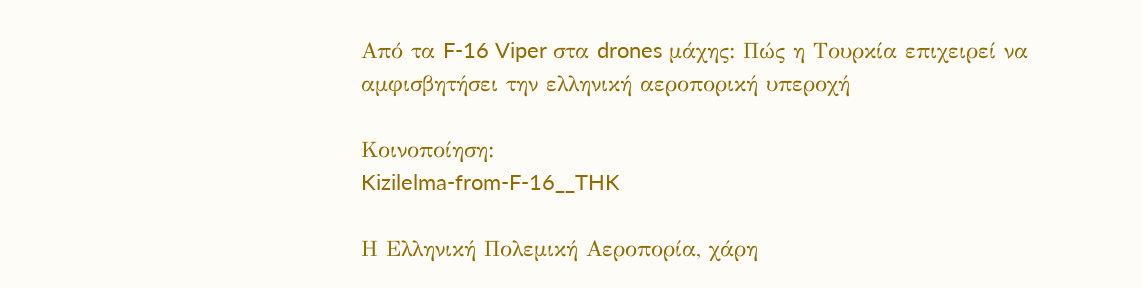Από τα F-16 Viper στα drones μάχης: Πώς η Τουρκία επιχειρεί να αμφισβητήσει την ελληνική αεροπορική υπεροχή

Κοινοποίηση:
Kizilelma-from-F-16__THK

Η Ελληνική Πολεμική Αεροπορία, χάρη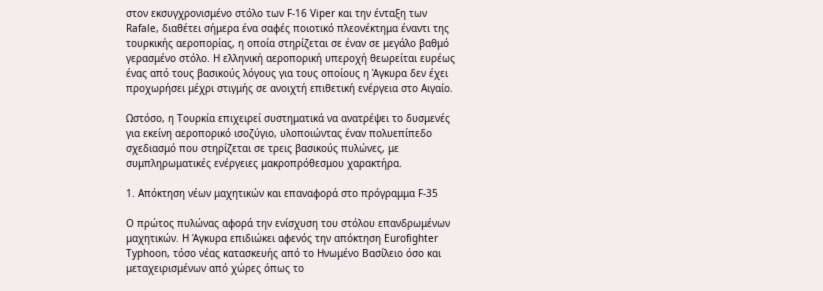στον εκσυγχρονισμένο στόλο των F-16 Viper και την ένταξη των Rafale, διαθέτει σήμερα ένα σαφές ποιοτικό πλεονέκτημα έναντι της τουρκικής αεροπορίας, η οποία στηρίζεται σε έναν σε μεγάλο βαθμό γερασμένο στόλο. Η ελληνική αεροπορική υπεροχή θεωρείται ευρέως ένας από τους βασικούς λόγους για τους οποίους η Άγκυρα δεν έχει προχωρήσει μέχρι στιγμής σε ανοιχτή επιθετική ενέργεια στο Αιγαίο.

Ωστόσο, η Τουρκία επιχειρεί συστηματικά να ανατρέψει το δυσμενές για εκείνη αεροπορικό ισοζύγιο, υλοποιώντας έναν πολυεπίπεδο σχεδιασμό που στηρίζεται σε τρεις βασικούς πυλώνες, με συμπληρωματικές ενέργειες μακροπρόθεσμου χαρακτήρα.

1. Απόκτηση νέων μαχητικών και επαναφορά στο πρόγραμμα F-35

Ο πρώτος πυλώνας αφορά την ενίσχυση του στόλου επανδρωμένων μαχητικών. Η Άγκυρα επιδιώκει αφενός την απόκτηση Eurofighter Typhoon, τόσο νέας κατασκευής από το Ηνωμένο Βασίλειο όσο και μεταχειρισμένων από χώρες όπως το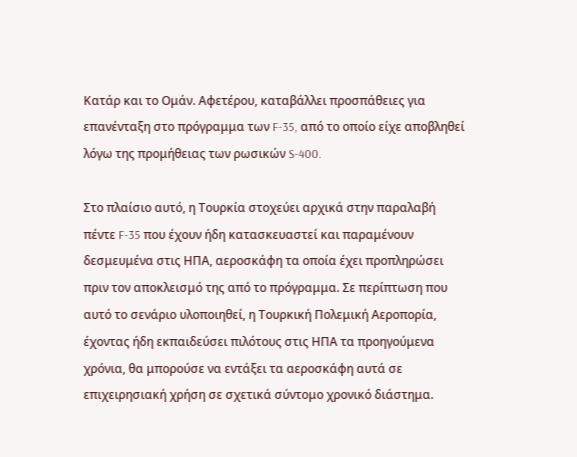Κατάρ και το Ομάν. Αφετέρου, καταβάλλει προσπάθειες για επανένταξη στο πρόγραμμα των F-35, από το οποίο είχε αποβληθεί λόγω της προμήθειας των ρωσικών S-400.

Στο πλαίσιο αυτό, η Τουρκία στοχεύει αρχικά στην παραλαβή πέντε F-35 που έχουν ήδη κατασκευαστεί και παραμένουν δεσμευμένα στις ΗΠΑ, αεροσκάφη τα οποία έχει προπληρώσει πριν τον αποκλεισμό της από το πρόγραμμα. Σε περίπτωση που αυτό το σενάριο υλοποιηθεί, η Τουρκική Πολεμική Αεροπορία, έχοντας ήδη εκπαιδεύσει πιλότους στις ΗΠΑ τα προηγούμενα χρόνια, θα μπορούσε να εντάξει τα αεροσκάφη αυτά σε επιχειρησιακή χρήση σε σχετικά σύντομο χρονικό διάστημα.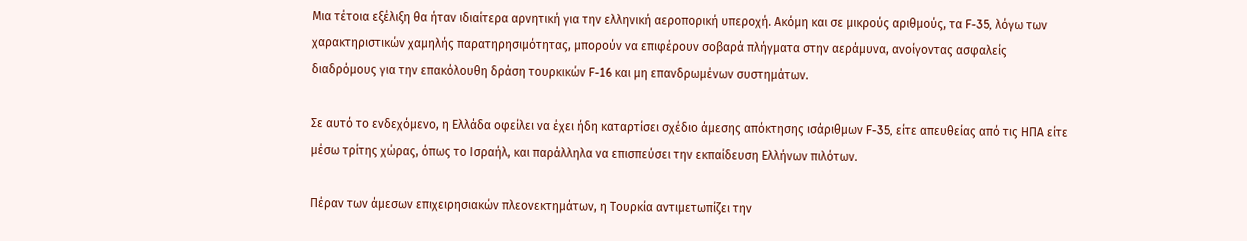Μια τέτοια εξέλιξη θα ήταν ιδιαίτερα αρνητική για την ελληνική αεροπορική υπεροχή. Ακόμη και σε μικρούς αριθμούς, τα F-35, λόγω των χαρακτηριστικών χαμηλής παρατηρησιμότητας, μπορούν να επιφέρουν σοβαρά πλήγματα στην αεράμυνα, ανοίγοντας ασφαλείς διαδρόμους για την επακόλουθη δράση τουρκικών F-16 και μη επανδρωμένων συστημάτων.

Σε αυτό το ενδεχόμενο, η Ελλάδα οφείλει να έχει ήδη καταρτίσει σχέδιο άμεσης απόκτησης ισάριθμων F-35, είτε απευθείας από τις ΗΠΑ είτε μέσω τρίτης χώρας, όπως το Ισραήλ, και παράλληλα να επισπεύσει την εκπαίδευση Ελλήνων πιλότων.

Πέραν των άμεσων επιχειρησιακών πλεονεκτημάτων, η Τουρκία αντιμετωπίζει την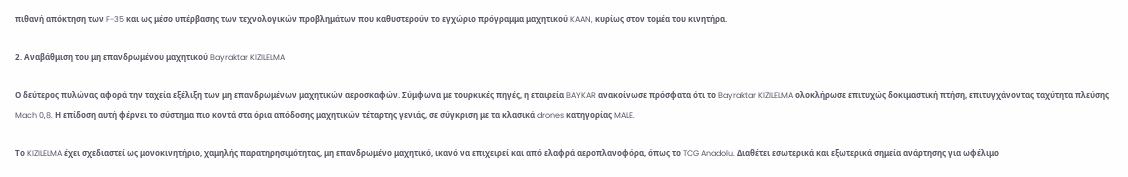πιθανή απόκτηση των F-35 και ως μέσο υπέρβασης των τεχνολογικών προβλημάτων που καθυστερούν το εγχώριο πρόγραμμα μαχητικού KAAN, κυρίως στον τομέα του κινητήρα.

2. Αναβάθμιση του μη επανδρωμένου μαχητικού Bayraktar KIZILELMA

Ο δεύτερος πυλώνας αφορά την ταχεία εξέλιξη των μη επανδρωμένων μαχητικών αεροσκαφών. Σύμφωνα με τουρκικές πηγές, η εταιρεία BAYKAR ανακοίνωσε πρόσφατα ότι το Bayraktar KIZILELMA ολοκλήρωσε επιτυχώς δοκιμαστική πτήση, επιτυγχάνοντας ταχύτητα πλεύσης Mach 0,8. Η επίδοση αυτή φέρνει το σύστημα πιο κοντά στα όρια απόδοσης μαχητικών τέταρτης γενιάς, σε σύγκριση με τα κλασικά drones κατηγορίας MALE.

Το KIZILELMA έχει σχεδιαστεί ως μονοκινητήριο, χαμηλής παρατηρησιμότητας, μη επανδρωμένο μαχητικό, ικανό να επιχειρεί και από ελαφρά αεροπλανοφόρα, όπως το TCG Anadolu. Διαθέτει εσωτερικά και εξωτερικά σημεία ανάρτησης για ωφέλιμο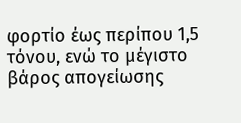φορτίο έως περίπου 1,5 τόνου, ενώ το μέγιστο βάρος απογείωσης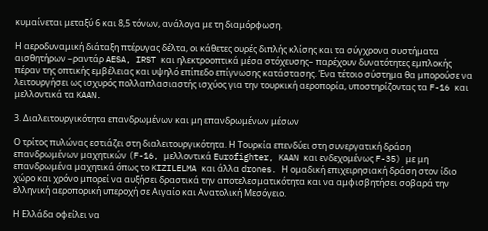κυμαίνεται μεταξύ 6 και 8,5 τόνων, ανάλογα με τη διαμόρφωση.

Η αεροδυναμική διάταξη πτέρυγας δέλτα, οι κάθετες ουρές διπλής κλίσης και τα σύγχρονα συστήματα αισθητήρων –ραντάρ AESA, IRST και ηλεκτροοπτικά μέσα στόχευσης– παρέχουν δυνατότητες εμπλοκής πέραν της οπτικής εμβέλειας και υψηλό επίπεδο επίγνωσης κατάστασης. Ένα τέτοιο σύστημα θα μπορούσε να λειτουργήσει ως ισχυρός πολλαπλασιαστής ισχύος για την τουρκική αεροπορία, υποστηρίζοντας τα F-16 και μελλοντικά τα KAAN.

3. Διαλειτουργικότητα επανδρωμένων και μη επανδρωμένων μέσων

Ο τρίτος πυλώνας εστιάζει στη διαλειτουργικότητα. Η Τουρκία επενδύει στη συνεργατική δράση επανδρωμένων μαχητικών (F-16, μελλοντικά Eurofighter, KAAN και ενδεχομένως F-35) με μη επανδρωμένα μαχητικά όπως το KIZILELMA και άλλα drones. Η ομαδική επιχειρησιακή δράση στον ίδιο χώρο και χρόνο μπορεί να αυξήσει δραστικά την αποτελεσματικότητα και να αμφισβητήσει σοβαρά την ελληνική αεροπορική υπεροχή σε Αιγαίο και Ανατολική Μεσόγειο.

Η Ελλάδα οφείλει να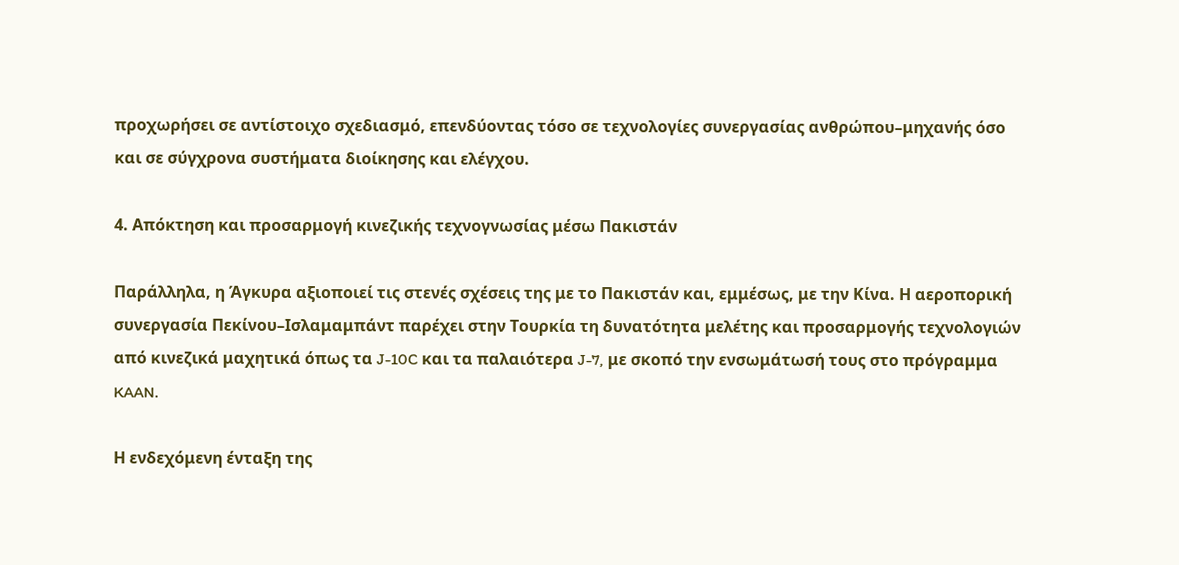προχωρήσει σε αντίστοιχο σχεδιασμό, επενδύοντας τόσο σε τεχνολογίες συνεργασίας ανθρώπου–μηχανής όσο και σε σύγχρονα συστήματα διοίκησης και ελέγχου.

4. Απόκτηση και προσαρμογή κινεζικής τεχνογνωσίας μέσω Πακιστάν

Παράλληλα, η Άγκυρα αξιοποιεί τις στενές σχέσεις της με το Πακιστάν και, εμμέσως, με την Κίνα. Η αεροπορική συνεργασία Πεκίνου–Ισλαμαμπάντ παρέχει στην Τουρκία τη δυνατότητα μελέτης και προσαρμογής τεχνολογιών από κινεζικά μαχητικά όπως τα J-10C και τα παλαιότερα J-7, με σκοπό την ενσωμάτωσή τους στο πρόγραμμα KAAN.

Η ενδεχόμενη ένταξη της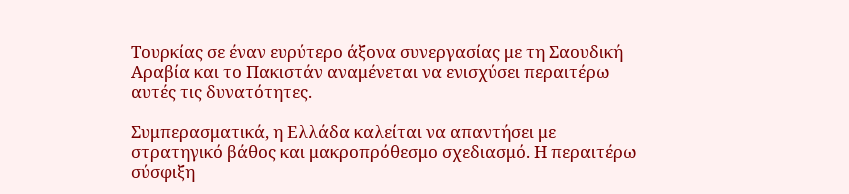Τουρκίας σε έναν ευρύτερο άξονα συνεργασίας με τη Σαουδική Αραβία και το Πακιστάν αναμένεται να ενισχύσει περαιτέρω αυτές τις δυνατότητες.

Συμπερασματικά, η Ελλάδα καλείται να απαντήσει με στρατηγικό βάθος και μακροπρόθεσμο σχεδιασμό. Η περαιτέρω σύσφιξη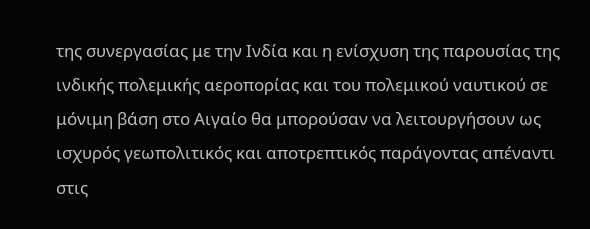της συνεργασίας με την Ινδία και η ενίσχυση της παρουσίας της ινδικής πολεμικής αεροπορίας και του πολεμικού ναυτικού σε μόνιμη βάση στο Αιγαίο θα μπορούσαν να λειτουργήσουν ως ισχυρός γεωπολιτικός και αποτρεπτικός παράγοντας απέναντι στις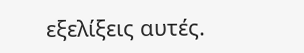εξελίξεις αυτές.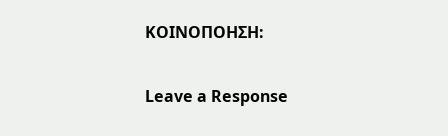ΚΟΙΝΟΠΟΗΣΗ:

Leave a Response